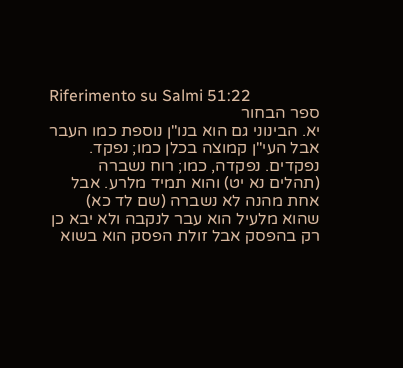Riferimento su Salmi 51:22
ספר הבחור
יא. הבינוני גם הוא בנו"ן נוספת כמו העבר אבל העי"ן קמוצה בכלן כמו; נפקד. נפקדים. נפקדה, כמו; רוח נשברה (תהלים נא יט) והוא תמיד מלרע. אבל אחת מהנה לא נשברה (שם לד כא) שהוא מלעיל הוא עבר לנקבה ולא יבא כן רק בהפסק אבל זולת הפסק הוא בשוא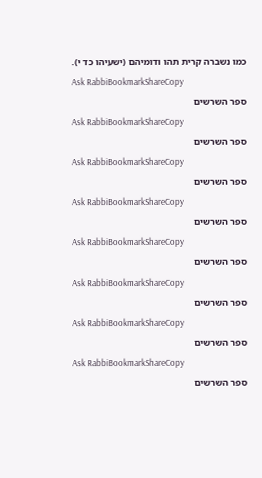כמו נשברה קרית תהו ודומיהם (ישעיהו כד י).
Ask RabbiBookmarkShareCopy
ספר השרשים
Ask RabbiBookmarkShareCopy
ספר השרשים
Ask RabbiBookmarkShareCopy
ספר השרשים
Ask RabbiBookmarkShareCopy
ספר השרשים
Ask RabbiBookmarkShareCopy
ספר השרשים
Ask RabbiBookmarkShareCopy
ספר השרשים
Ask RabbiBookmarkShareCopy
ספר השרשים
Ask RabbiBookmarkShareCopy
ספר השרשים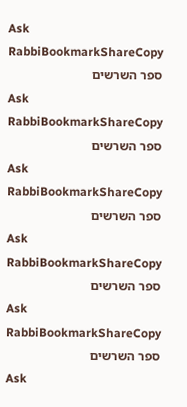Ask RabbiBookmarkShareCopy
ספר השרשים
Ask RabbiBookmarkShareCopy
ספר השרשים
Ask RabbiBookmarkShareCopy
ספר השרשים
Ask RabbiBookmarkShareCopy
ספר השרשים
Ask RabbiBookmarkShareCopy
ספר השרשים
Ask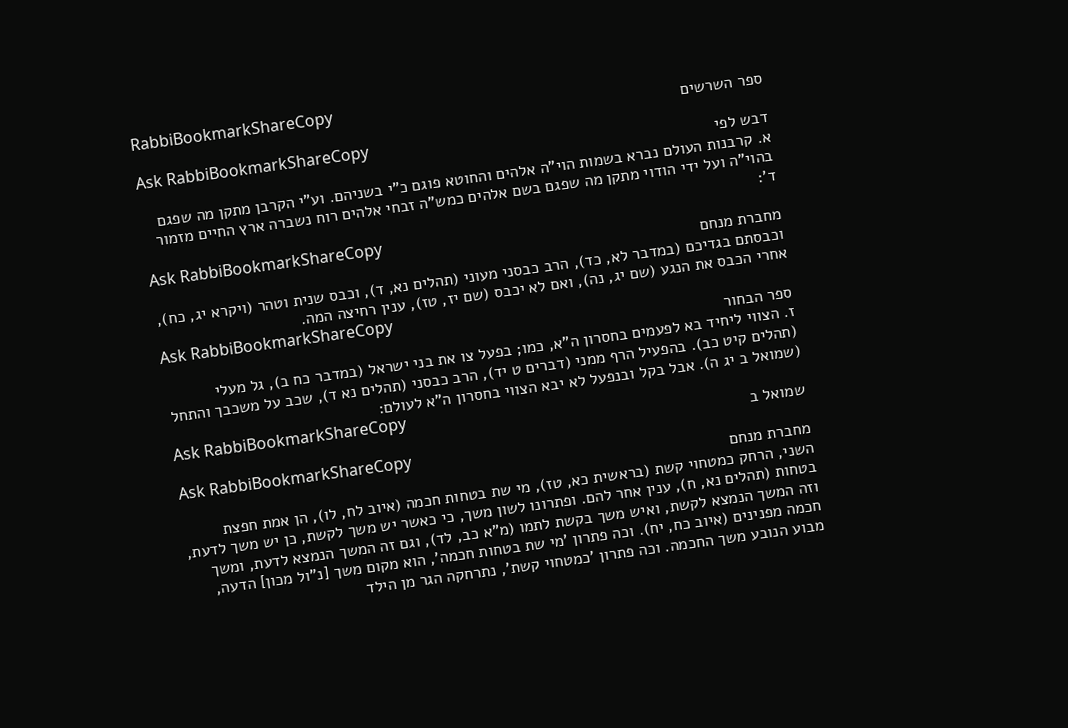RabbiBookmarkShareCopy
ספר השרשים
Ask RabbiBookmarkShareCopy
דבש לפי
א. קרבנות העולם נברא בשמות הוי"ה אלהים והחוטא פוגם כ"י בשניהם. וע"י הקרבן מתקן מה שפגם בהוי"ה ועל ידי הודוי מתקן מה שפגם בשם אלהים כמש"ה זבחי אלהים רוח נשברה ארץ החיים מזמור ד':
Ask RabbiBookmarkShareCopy
מחברת מנחם
וכבסתם בגדיכם (במדבר לא, כד), הרב כבסני מעוני (תהלים נא, ד), וכבס שנית וטהר (ויקרא יג, כח), אחרי הכבס את הנגע (שם יג, נה), ואם לא יכבס (שם יז, טז), ענין רחיצה המה.
Ask RabbiBookmarkShareCopy
ספר הבחור
ז. הצווי ליחיד בא לפעמים בחסרון ה"א, כמו; בפעל צו את בני ישראל (במדבר כח ב), גל מעלי (תהלים קיט כב). בהפעיל הרף ממני (דברים ט יד), הרב כבסני (תהלים נא ד), שכב על משכבך והתחל (שמואל ב יג ה). אבל בקל ובנפעל לא יבא הצווי בחסרון ה"א לעולם:
Ask RabbiBookmarkShareCopy
שמואל ב
Ask RabbiBookmarkShareCopy
מחברת מנחם
השני, הרחק כמטחוי קשת (בראשית כא, טז), מי שת בטחות חכמה (איוב לח, לו), הן אמת חפצת בטחות (תהלים נא, ח), ענין אחר להם. ופתרונו לשון משך, כי כאשר יש משך לקשת, כן יש משך לדעת, וזה המשך הנמצא לקשת, ואיש משך בקשת לתמו (מ"א כב, לד), וגם זה המשך הנמצא לדעת, ומשך חכמה מפנינים (איוב כח, יח). וכה פתרון 'מי שת בטחות חכמה', הוא מקום משך [נ"ול מכון] הדעה, מבוע הנובע משך החכמה. וכה פתרון 'כמטחוי קשת', נתרחקה הגר מן הילד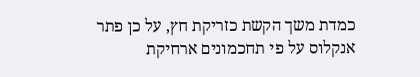כמדת משך הקשת כזריקת חץ, על כן פתר אנקלוס על פי תחכמונים ארחיקת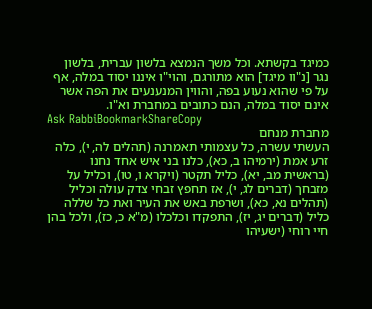כמיגד בקשתא. וכל משך הנמצא בלשון עברית, בלשון נגר [נ"וו מיגד] הוא מתורגם, והוי"ו איננו יסוד במלה, אף על פי שהוא נעוע בפה, והווין המנענעים את הפה אשר אינם יסוד במלה, הנם כתובים במחברת וא"ו.
Ask RabbiBookmarkShareCopy
מחברת מנחם
העשתי עשרה, כל עצמותי תאמרנה (תהלים לה, י), כלה זרע אמת (ירמיהו ב, כא), כלנו בני איש אחד נחנו (בראשית מב, יא), כליל תקטר (ויקרא ו, טו), וכליל על מזבחך (דברים לג, י), אז תחפץ זבחי צדק עולה וכליל (תהלים נא, כא), ושרפת באש את העיר ואת כל שללה כליל (דברים יג, יז), התפקדו וכלכלו (מ"א כ, כז), ולכל בהן חיי רוחי (ישעיהו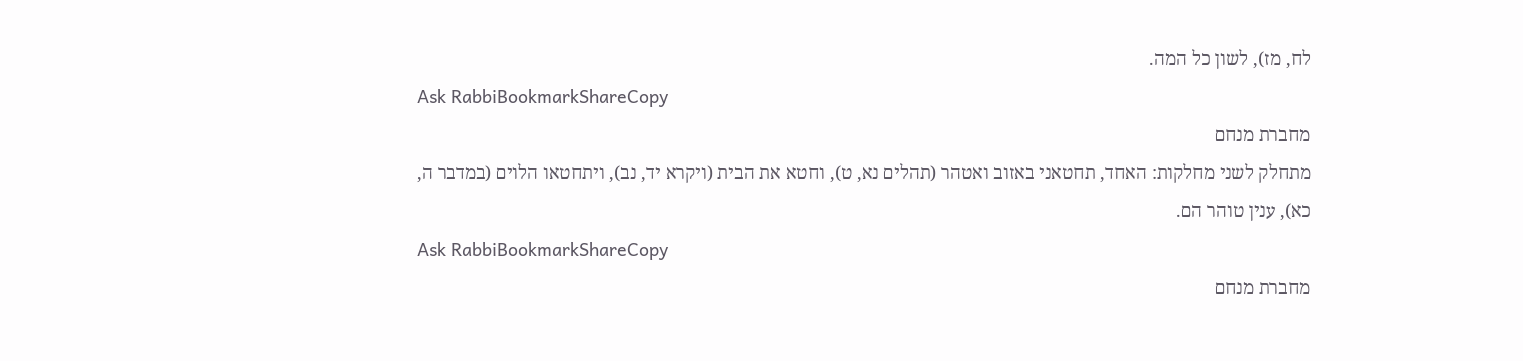לח, מז), לשון כל המה.
Ask RabbiBookmarkShareCopy
מחברת מנחם
מתחלק לשני מחלקות: האחד, תחטאני באזוב ואטהר (תהלים נא, ט), וחטא את הבית (ויקרא יד, נב), ויתחטאו הלוים (במדבר ה, כא), ענין טוהר הם.
Ask RabbiBookmarkShareCopy
מחברת מנחם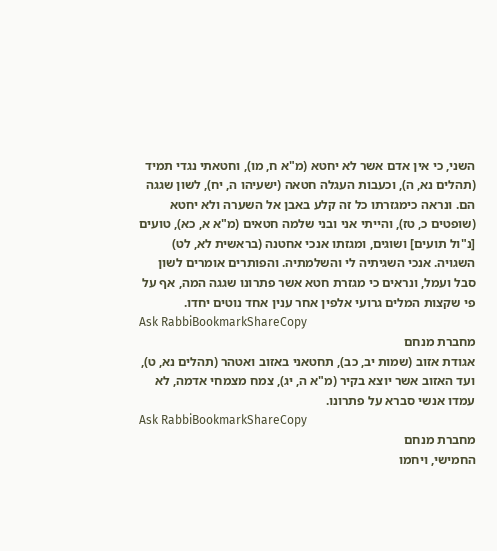השני, כי אין אדם אשר לא יחטא (מ"א ח, מו), וחטאתי נגדי תמיד (תהלים נא, ה), וכעבות העגלה חטאה (ישעיהו ה, יח), לשון שגגה הם. ונראה כימגזרתו כל זה קלע באבן אל השערה ולא יחטא (שופטים כ, טז), והייתי אני ובני שלמה חטאים (מ"א א, כא), טועים [נ"ול תועים] ושוגים, ומגזתו אנכי אחטנה (בראשית לא, לט) השגויה. אנכי השגיתיה לי והשלמתיה. והפותרים אומרים לשון סבל ועמל, ונראים כי מגזרת חטא אשר פתרונו שגגה המה, אף על פי שקצות המלים גרועי אלפין אחר ענין אחד נוטים יחדו.
Ask RabbiBookmarkShareCopy
מחברת מנחם
אגודת אזוב (שמות יב, כב), תחטאני באזוב ואטהר (תהלים נא, ט), ועד האזוב אשר יוצא בקיר (מ"א ה, יג), צמח מצמחי אדמה, לא עמדו אנשי סברא על פתרונו.
Ask RabbiBookmarkShareCopy
מחברת מנחם
החמישי, ויחמו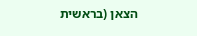הצאן (בראשית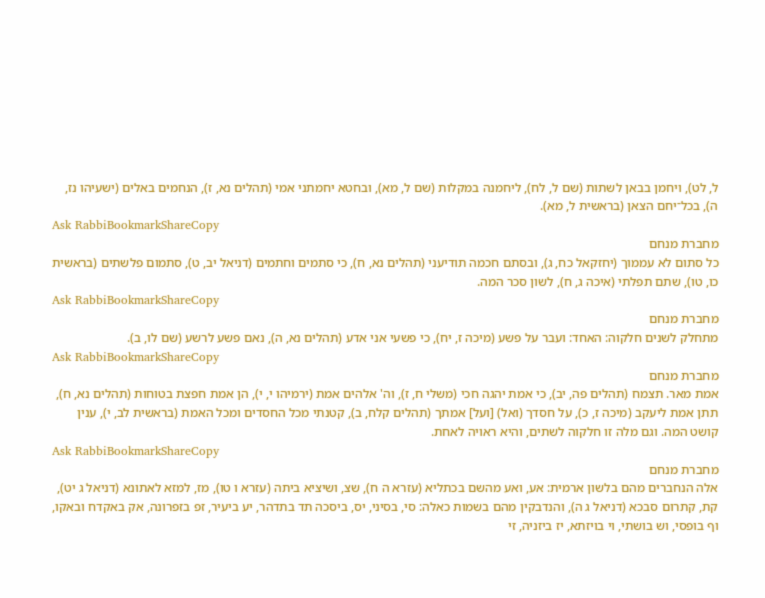ל, לט), ויחמן בבאן לשתות (שם ל, לח), ליחמנה במקלות (שם ל, מא), ובחטא יחמתני אמי (תהלים נא, ז), הנחמים באלים (ישעיהו נז, ה), בכל־יחם הצאן (בראשית ל, מא).
Ask RabbiBookmarkShareCopy
מחברת מנחם
כל סתום לא עממוך (יחזקאל כח, ג), ובסתם חכמה תודיעני (תהלים נא, ח), כי סתמים וחתמים (דניאל יב, ט), סתמום פלשתים (בראשית כו, טו), שתם תפלתי (איכה ג, ח), לשון סכר המה.
Ask RabbiBookmarkShareCopy
מחברת מנחם
מתחלק לשנים חלקוה: האחד: ועבר על פשע (מיכה ז, יח), כי פשעי אני אדע (תהלים נא, ה), נאם פשע לרשע (שם לו, ב).
Ask RabbiBookmarkShareCopy
מחברת מנחם
אמת מאר. תצמח (תהלים פה, יב), כי אמת יהגה חכי (משלי ח, ז), וה' אלהים אמת (ירמיהו י, י), הן אמת חפצת בטוחות (תהלים נא, ח), תתן אמת ליעקב (מיכה ז, כ), על חסדך (ואל) [ועל] אמתך (תהלים קלח, ב), קטנתי מכל החסדים ומכל האמת (בראשית לב, י), ענין קושט המה. וגם מלה זו חלקוה לשתים, והיא ראויה לאחת.
Ask RabbiBookmarkShareCopy
מחברת מנחם
אלה הנחברים מהם בלשון ארמית: אע, ואע מהשם בכתליא (עזרא ה ח), שצ, ושיציא ביתה (עזרא ו טו), מז, למזא לאתונא (דניאל ג יט), קת, קתרום סבכא (דניאל ג ה), והנדבקין מהם בשמות כאלה: סי, בסיני, יס, ביסכה תד בתדהר, יע ביעיר, זפ בזפרונה, אק באקדח ובאקו, וף בופסי, וש בושתי, וי בויזתא, יז ביזניה, זי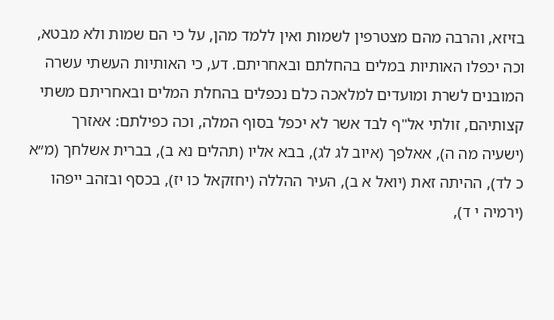בזיזא, והרבה מהם מצטרפין לשמות ואין ללמד מהן, על כי הם שמות ולא מבטא, וכה יכפלו האותיות במלים בהחלתם ובאחריתם. דע, כי האותיות העשתי עשרה המובנים לשרת ומועדים למלאכה כלם נכפלים בהחלת המלים ובאחריתם משתי קצותיהם, זולתי אל"ף לבד אשר לא יכפל בסוף המלה, וכה כפילתם: אאזרך (ישעיה מה ה), אאלפך (איוב לג לג), בבא אליו (תהלים נא ב), בברית אשלחך (מ״א כ לד), ההיתה זאת (יואל א ב), העיר ההללה (יחזקאל כו יז), בכסף ובזהב ייפהו (ירמיה י ד),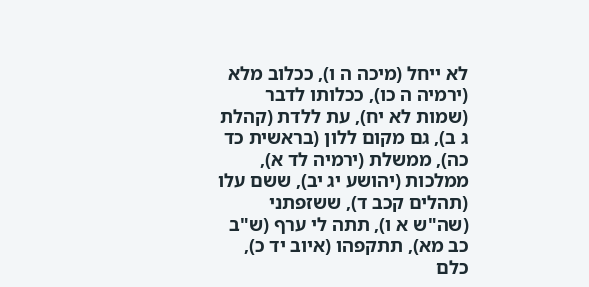לא ייחל (מיכה ה ו), ככלוב מלא (ירמיה ה כו), ככלותו לדבר (שמות לא יח), עת ללדת (קהלת ג ב), גם מקום ללון (בראשית כד כה), ממשלת (ירמיה לד א), ממלכות (יהושע יג יב), ששם עלו (תהלים קכב ד), ששזפתני (שה"ש א ו), תתה לי ערף (ש"ב כב מא), תתקפהו (איוב יד כ), כלם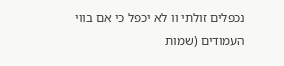נכפלים זולתי וו לא יכפל כי אם בווי העמודים (שמות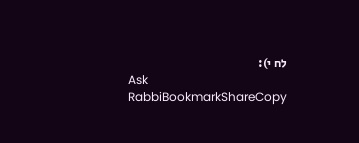לח י):
Ask RabbiBookmarkShareCopy